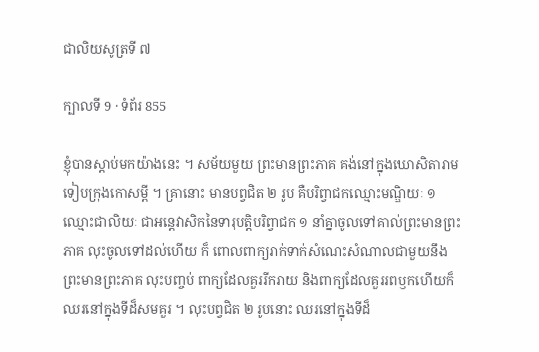ជាលិយសូត្រទី ៧

ក្បាលទី 9 · ទំព័រ 855

ខ្ញុំបានស្តាប់មកយ៉ាងនេះ ។ សម័យមួយ ព្រះមានព្រះភាគ គង់នៅក្នុងឃោសិតារាម ទៀបក្រុងកោសម្ពី ។ គ្រានោះ មានបព្វជិត ២ រូប គឺបរិព្វាជកឈ្មោះមណ្ឌិយៈ ១ ឈ្មោះជាលិយៈ ជាអន្តេវាសិកនៃទារុបត្តិបរិព្វាជក ១ នាំគ្នាចូលទៅគាល់ព្រះមានព្រះភាគ លុះចូលទៅដល់ហើយ ក៏ ពោលពាក្យរាក់ទាក់សំណេះសំណាលជាមួយនឹងព្រះមានព្រះភាគ លុះបញ្ចប់ ពាក្យដែលគួររីករាយ និងពាក្យដែលគួររពឫកហើយក៏ឈរនៅក្នុងទីដ៏សមគួរ ។ លុះបព្វជិត ២ រូបនោះ ឈរនៅក្នុងទីដ៏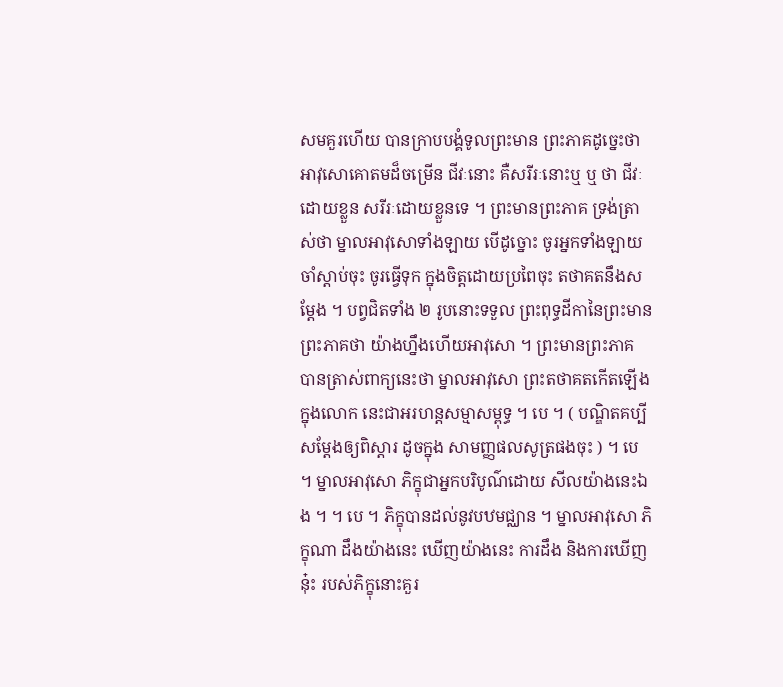សមគួរហើយ បានក្រាបបង្គំទូលព្រះមាន ព្រះភាគដូច្នេះថា អាវុសោគោតមដ៏ចម្រើន ជីវៈនោះ គឺសរីរៈនោះឬ ឬ ថា ជីវៈដោយខ្លួន សរីរៈដោយខ្លួនទេ ។ ព្រះមានព្រះភាគ ទ្រង់ត្រាស់ថា ម្នាលអាវុសោទាំងឡាយ បើដូច្នោះ ចូរអ្នកទាំងឡាយចាំស្តាប់ចុះ ចូរធ្វើទុក ក្នុងចិត្តដោយប្រពៃចុះ តថាគតនឹងសម្តែង ។ បព្វជិតទាំង ២ រូបនោះទទួល ព្រះពុទ្ធដីកានៃព្រះមានព្រះភាគថា យ៉ាងហ្នឹងហើយអាវុសោ ។ ព្រះមានព្រះភាគ បានត្រាស់ពាក្យនេះថា ម្នាលអាវុសោ ព្រះតថាគតកើតឡើងក្នុងលោក នេះជាអរហន្តសម្មាសម្ពុទ្ធ ។ បេ ។ ( បណ្ឌិតគប្បីសម្តែងឲ្យពិស្តារ ដូចក្នុង សាមញ្ញផលសូត្រផងចុះ ) ។ បេ ។ ម្នាលអាវុសោ ភិក្ខុជាអ្នកបរិបូណ៌ដោយ សីលយ៉ាងនេះឯង ។ ។ បេ ។ ភិក្ខុបានដល់នូវបឋមជ្ឈាន ។ ម្នាលអាវុសោ ភិក្ខុណា ដឹងយ៉ាងនេះ ឃើញយ៉ាងនេះ ការដឹង និងការឃើញនុ៎ះ របស់ភិក្ខុនោះគួរ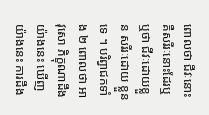ពោលថា ជីវៈនោះ គឺសរីរៈនោះដែរឬ ឬថា ជីវៈដោយខ្លួន សរីរៈដោយ ខ្លួនទេ ។ បរិព្វាជកទាំង ២ ពោលថា អាវុសោ ភិក្ខុណាដឹងយ៉ាងនេះ ឃើញ យ៉ាងនេះ ការដឹង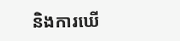និងការឃើ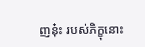ញនុ៎ះ របស់ភិក្ខុនោះ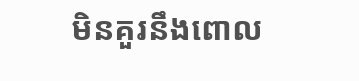មិនគួរនឹងពោល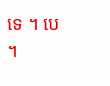ទេ ។ បេ ។